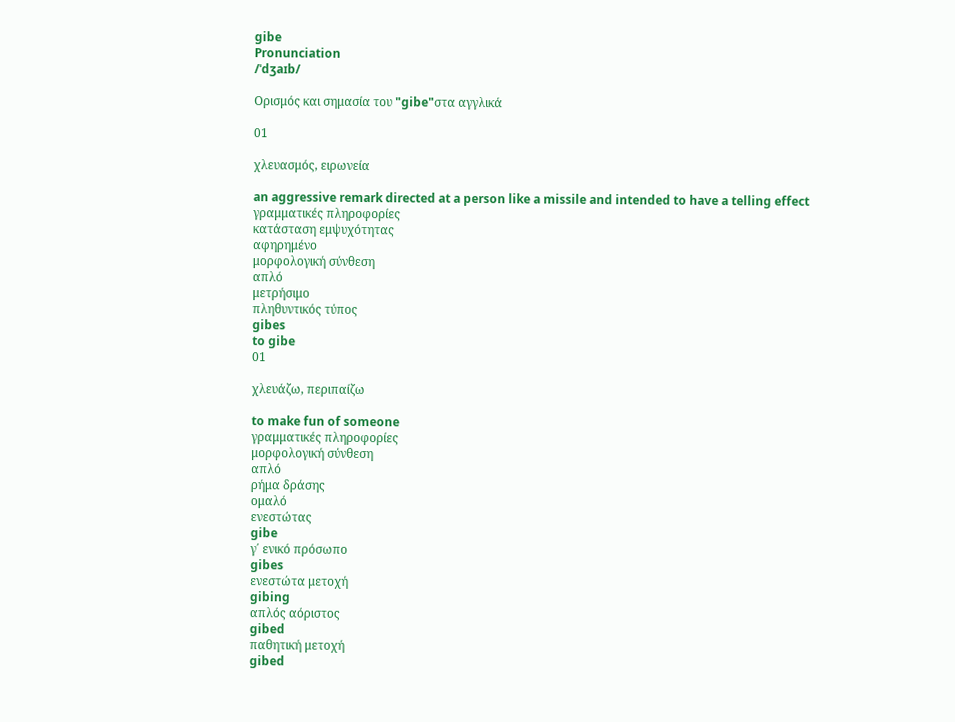gibe
Pronunciation
/ˈdʒaɪb/

Ορισμός και σημασία του "gibe"στα αγγλικά

01

χλευασμός, ειρωνεία

an aggressive remark directed at a person like a missile and intended to have a telling effect
γραμματικές πληροφορίες
κατάσταση εμψυχότητας
αφηρημένο
μορφολογική σύνθεση
απλό
μετρήσιμο
πληθυντικός τύπος
gibes
to gibe
01

χλευάζω, περιπαίζω

to make fun of someone
γραμματικές πληροφορίες
μορφολογική σύνθεση
απλό
ρήμα δράσης
ομαλό
ενεστώτας
gibe
γ΄ ενικό πρόσωπο
gibes
ενεστώτα μετοχή
gibing
απλός αόριστος
gibed
παθητική μετοχή
gibed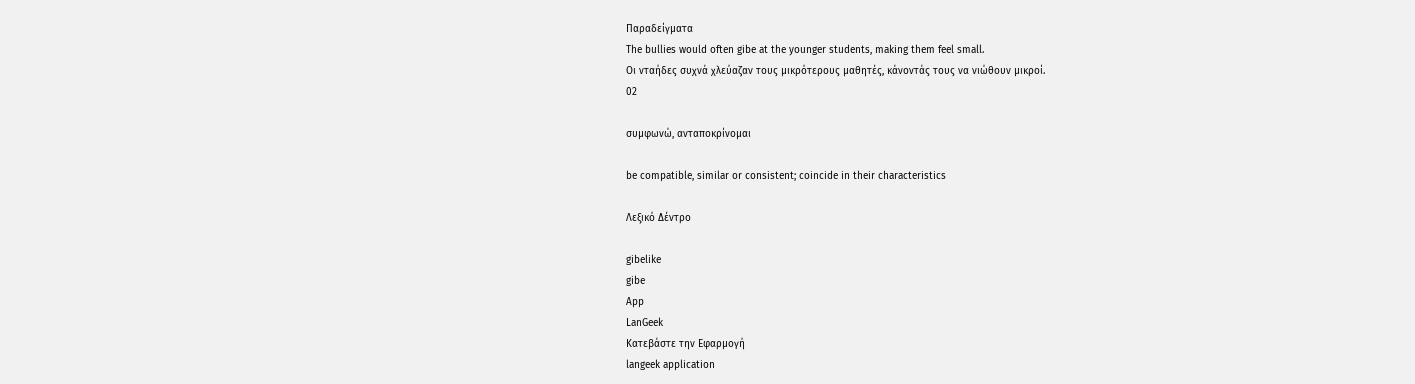Παραδείγματα
The bullies would often gibe at the younger students, making them feel small.
Οι νταήδες συχνά χλεύαζαν τους μικρότερους μαθητές, κάνοντάς τους να νιώθουν μικροί.
02

συμφωνώ, ανταποκρίνομαι

be compatible, similar or consistent; coincide in their characteristics

Λεξικό Δέντρο

gibelike
gibe
App
LanGeek
Κατεβάστε την Εφαρμογή
langeek application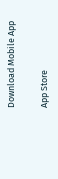Download Mobile App

App Store